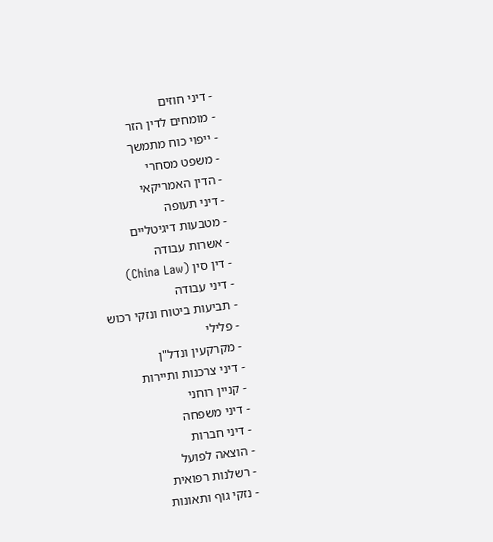- דיני חוזים
- מומחים לדין הזר
- ייפוי כוח מתמשך
- משפט מסחרי
- הדין האמריקאי
- דיני תעופה
- מטבעות דיגיטליים
- אשרות עבודה
- דין סין (China Law)
- דיני עבודה
- תביעות ביטוח ונזקי רכוש
- פלילי
- מקרקעין ונדל"ן
- דיני צרכנות ותיירות
- קניין רוחני
- דיני משפחה
- דיני חברות
- הוצאה לפועל
- רשלנות רפואית
- נזקי גוף ותאונות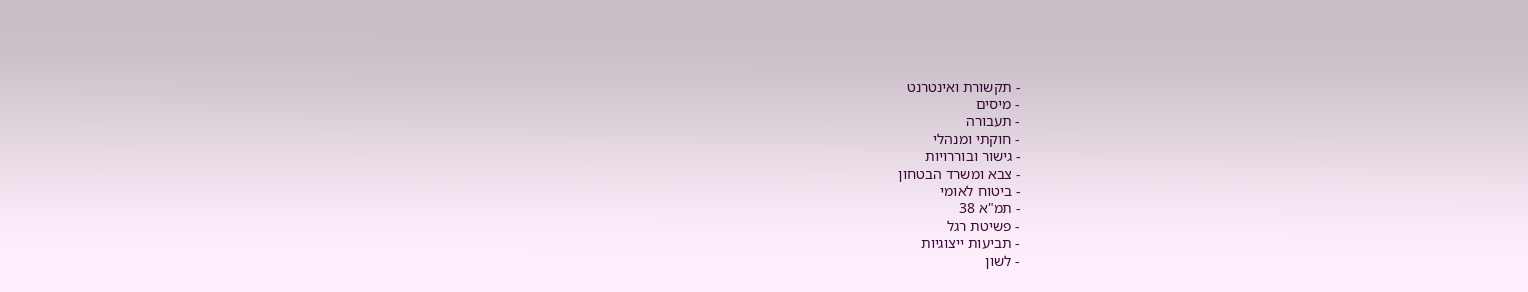- תקשורת ואינטרנט
- מיסים
- תעבורה
- חוקתי ומנהלי
- גישור ובוררויות
- צבא ומשרד הבטחון
- ביטוח לאומי
- תמ"א 38
- פשיטת רגל
- תביעות ייצוגיות
- לשון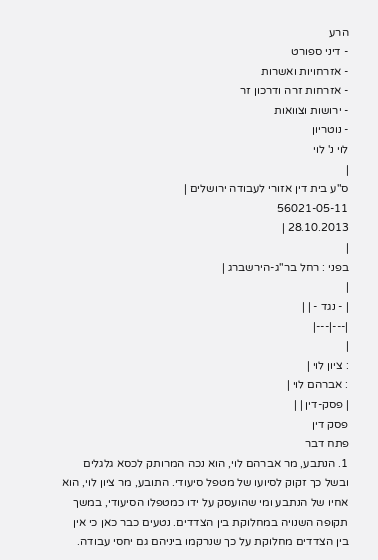הרע
- דיני ספורט
- אזרחויות ואשרות
- אזרחות זרה ודרכון זר
- ירושות וצוואות
- נוטריון
לוי נ' לוי
|
ס"ע בית דין אזורי לעבודה ירושלים |
56021-05-11
28.10.2013 |
|
בפני : רחל בר"ג-הירשברג |
|
| - נגד - | |
|---|---|
|
: ציון לוי |
: אברהם לוי |
| פסק-דין | |
פסק דין
פתח דבר
1. הנתבע, מר אברהם לוי, הוא נכה המרותק לכסא גלגלים ובשל כך זקוק לסיועו של מטפל סיעודי. התובע, מר ציון לוי, הוא אחיו של הנתבע ומי שהועסק על ידו כמטפלו הסיעודי, במשך תקופה השנויה במחלוקת בין הצדדים. נטעים כבר כאן כי אין בין הצדדים מחלוקת על כך שנרקמו ביניהם גם יחסי עבודה.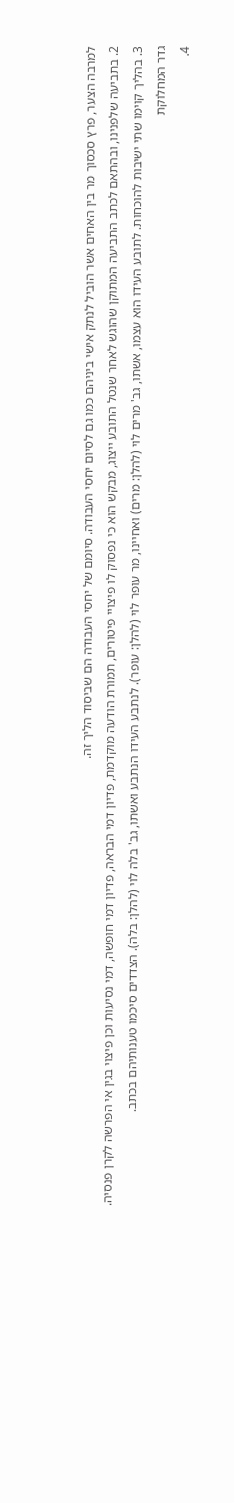למרבה הצער, פרץ סכסוך מר בין האחים אשר הוביל לנתק אישי ביניהם כמו גם לסיום יחסי העבודה. סיומם של יחסי העבודה הם שביסוד הליך זה.
2. בתביעה שלפנינו, ובהתאם לכתב התביעה המתוקן שהוגש לאחר שנטל התובע ייצוג, מבקש הוא כי נפסוק לו פיצויי פיטורים, תמורת הודעה מוקדמת, פדיון דמי הבראה, פדיון דמי חופשה, דמי נסיעות וכן פיצוי בגין אי הפרשה לקרן פנסיה.
3. בהליך קוימו שתי ישיבות להוכחות. לתובע העידו הוא עצמו, אשתו, גב' מרים לוי (להלן: מרים) ואחיינו, מר עופר לוי (להלן: עופר). לנתבע העידו הנתבע ואשתו, גב' בלה לוי (להלן: בלה). הצדדים סיכמו טענותיהם בכתב.
גדר המחלוקת
4.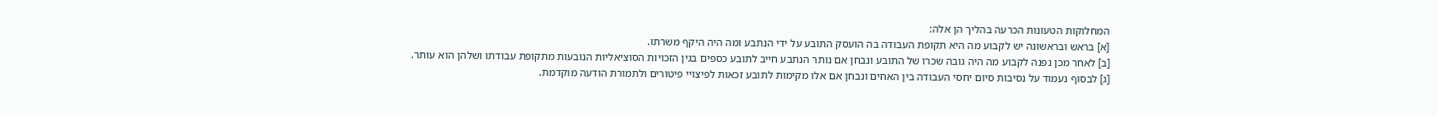המחלוקות הטעונות הכרעה בהליך הן אלה:
[א] בראש ובראשונה יש לקבוע מה היא תקופת העבודה בה הועסק התובע על ידי הנתבע ומה היה היקף משרתו.
[ב] לאחר מכן נפנה לקבוע מה היה גובה שכרו של התובע ונבחן אם נותר הנתבע חייב לתובע כספים בגין הזכויות הסוציאליות הנובעות מתקופת עבודתו ושלהן הוא עותר.
[ג] לבסוף נעמוד על נסיבות סיום יחסי העבודה בין האחים ונבחן אם אלו מקימות לתובע זכאות לפיצויי פיטורים ולתמורת הודעה מוקדמת.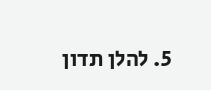5. להלן תדון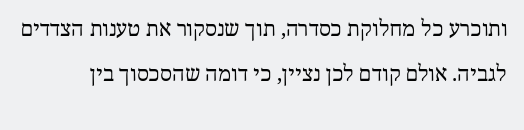ותוכרע כל מחלוקת כסדרה, תוך שנסקור את טענות הצדדים לגביה. אולם קודם לכן נציין, כי דומה שהסכסוך בין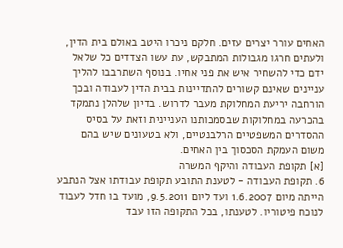האחים עורר יצרים עזים. חלקם ניכרו היטב באולם בית הדין, ולעתים חרגו מגבולות המתבקש, עת עשו הצדדים כל שלאל ידם כדי להשחיר איש את פני אחיו. בנוסף השתרבבו להליך עניינים שאינם קשורים להתדיינות בבית הדין לעבודה ובכך הורחבה יריעת המחלוקת מעבר לדרוש. בדיון שלהלן נתמקד בהכרעה במחלוקות שבסמכותנו העניינית וזאת על בסיס ההסדרים המשפטיים הרלבנטיים, ולא בטעונים שיש בהם משום העמקת הסכסוך בין האחים.
[א] תקופת העבודה והיקף המשרה
6. תקופת העבודה - לטענת התובע תקופת עבודתו אצל הנתבע הייתה מיום 1.6.2007 ועד ליום 9.5.2011, מועד בו חדל לעבוד לנוכח פיטוריו. לטענתו, בכל התקופה הזו עבד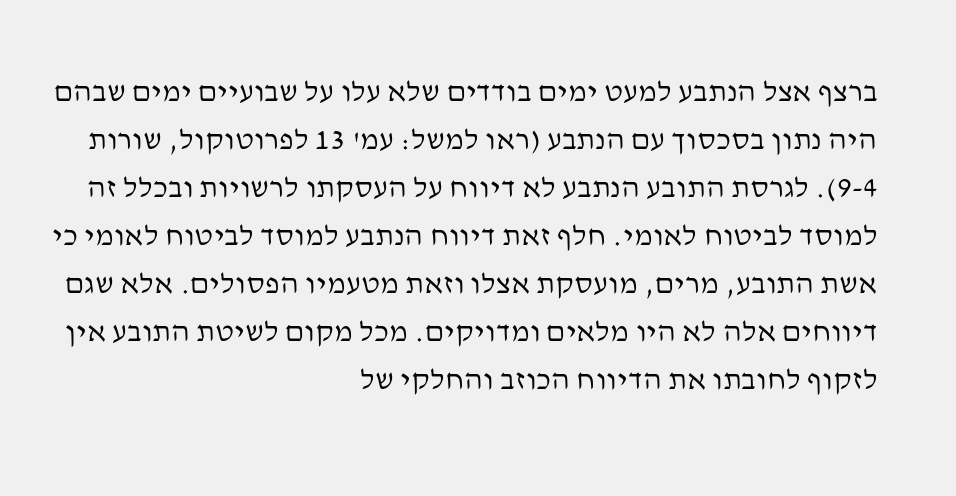ברצף אצל הנתבע למעט ימים בודדים שלא עלו על שבועיים ימים שבהם היה נתון בסכסוך עם הנתבע (ראו למשל: עמ' 13 לפרוטוקול, שורות 9-4). לגרסת התובע הנתבע לא דיווח על העסקתו לרשויות ובכלל זה למוסד לביטוח לאומי. חלף זאת דיווח הנתבע למוסד לביטוח לאומי כי אשת התובע, מרים, מועסקת אצלו וזאת מטעמיו הפסולים. אלא שגם דיווחים אלה לא היו מלאים ומדויקים. מכל מקום לשיטת התובע אין לזקוף לחובתו את הדיווח הכוזב והחלקי של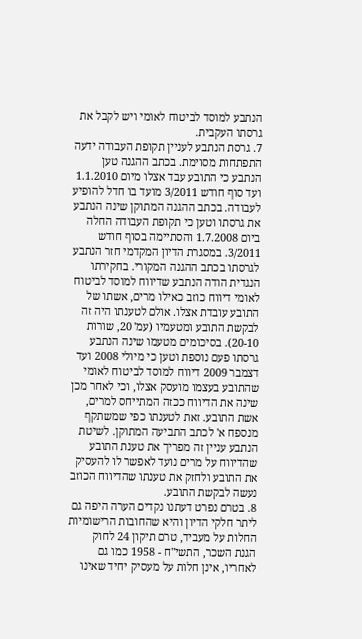הנתבע למוסד לביטוח לאומי ויש לקבל את גרסתו העקבית.
7. גרסת הנתבע לעניין תקופת העבודה ידעה התפתחות מסוימת. בכתב ההגנה טען הנתבע כי התובע עבד אצלו מיום 1.1.2010 ועד סוף חודש 3/2011 מועד בו חדל להופיע לעבודה. בכתב ההגנה המתוקן שינה הנתבע את גרסתו וטען כי תקופת העבודה החלה ביום 1.7.2008 והסתיימה בסוף חודש 3/2011. במסגרת הדיון המקדמי חזר הנתבע לגרסתו בכתב ההגנה המקורי. בחקירתו הנגדית הודה הנתבע שדיווח למוסד לביטוח לאומי דיווח כוזב כאילו מרים, אשתו של התובע עובדת אצלו. אולם לטענתו היה זה לבקשת התובע ומטעמיו (עמ' 20, שורות 20-10). בסיכומים מטעמו שינה הנתבע גרסתו פעם נוספת וטען כי מיולי 2008 ועד דצמבר 2009 דיווח למוסד לביטוח לאומי שהתובע בעצמו מועסק אצלו, וכי לאחר מכן שינה את הדיווח ככזה המתייחס למרים, אשת התובע. זאת לטענתו כפי שמשתקף מנספח א' לכתב התביעה המתוקן. לשיטת הנתבע עניין זה מפריך את טענת התובע שהדיווח על מרים נועד לאפשר לו להעסיק את התובע ולחזק את טענתו שהדיווח הכוזב נעשה לבקשת התובע.
8. בטרם נפרט דעתנו נקדים הערה היפה גם ליתר חלקי הדיון והיא שהחובות הרישומיות החלות על מעביד, טרם תיקון 24 לחוק הגנת השכר, התשי"ח - 1958 כמו גם לאחריו, אינן חלות על מעסיק יחיד שאינו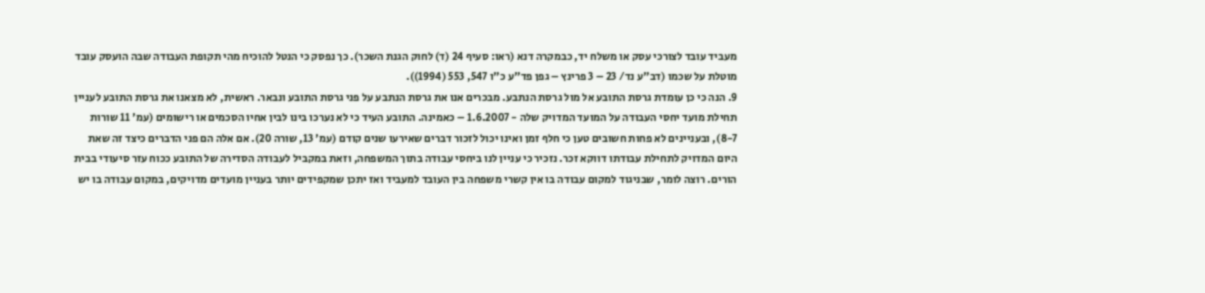מעביד עובד לצורכי עסק או משלח יד, כבמקרה דנא (ראו: סעיף 24 (ד) לחוק הגנת השכר). כך נפסק כי הנטל להוכיח מהי תקופת העבודה שבה הועסק עובד מוטלת על שכמו (דב"ע נד/ 23 – 3 פרינץ – גפן פד"ע כ"ו 547, 553 (1994)).
9. הנה כי כן עומדת גרסת התובע אל מול גרסת הנתבע. מבכרים אנו את גרסת הנתבע על פני גרסת התובע ונבאר. ראשית, לא מצאנו את גרסת התובע לעניין תחילת מועד יחסי העבודה על המועד המדויק שלה - 1.6.2007 – כאמינה. התובע העיד כי לא נערכו בינו לבין אחיו הסכמים או רישומים (עמ' 11 שורות 8-7), ובעניינים לא פחות חשובים טען כי חלף זמן ואינו יכול לזכור דברים שאירעו שנים קודם (עמ' 13, שורה 20). אם אלה הם פני הדברים כיצד זה שאת היום המדויק לתחילת עבודתו דווקא זכר. נזכיר כי עניין לנו ביחסי עבודה בתוך המשפחה, וזאת במקביל לעבודה הסדירה של התובע ככוח עזר סיעודי בבית הורים. רוצה לומר, שבניגוד למקום עבודה בו אין קשרי משפחה בין העובד למעביד ואז יתכן שמקפידים יותר בעניין מועדים מדויקים, במקום עבודה בו יש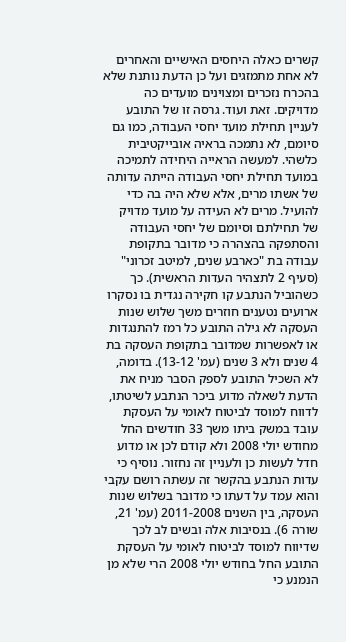קשרים כאלה היחסים האישיים והאחרים לא אחת מתמזגים ועל כן הדעת נותנת שלא בהכרח נזכרים ומצוינים מועדים כה מדויקים. זאת ועוד. גרסה זו של התובע לעניין תחילת מועד יחסי העבודה, כמו גם סיומם, לא נתמכה בראיה אובייקטיבית כלשהי. למעשה הראייה היחידה לתמיכה במועד תחילת יחסי העבודה הייתה עדותה של אשתו מרים, אלא שלא היה בה כדי להועיל. מרים לא העידה על מועד מדויק של תחילתם וסיומם של יחסי העבודה והסתפקה בהצהרה כי מדובר בתקופת עבודה בת "כארבע שנים, למיטב זכרוני" (סעיף 2 לתצהיר העדות הראשית). כך כשהוביל הנתבע קו חקירה נגדית בו נסקרו ארועים נטענים חוזרים משך שלוש שנות העסקה לא גילה התובע כל רמז להתנגדות או לאפשרות שמדובר בתקופת העסקה בת 4 שנים ולא 3 שנים (עמ' 13-12). בדומה, לא השכיל התובע לספק הסבר מניח את הדעת לשאלה מדוע ביכר הנתבע לשיטתו, לדווח למוסד לביטוח לאומי על העסקת עובד במשק ביתו משך 33 חודשים החל מחודש יולי 2008 ולא קודם לכן או מדוע חדל לעשות כן ולעניין זה נחזור. נוסיף כי עדות הנתבע בהקשר זה עשתה רושם עקבי והוא עמד על דעתו כי מדובר בשלוש שנות העסקה, בין השנים 2011-2008 (עמ' 21, שורה 6). בנסיבות אלה ובשים לב לכך שדיווח למוסד לביטוח לאומי על העסקת התובע החל בחודש יולי 2008 הרי שלא מן הנמנע כי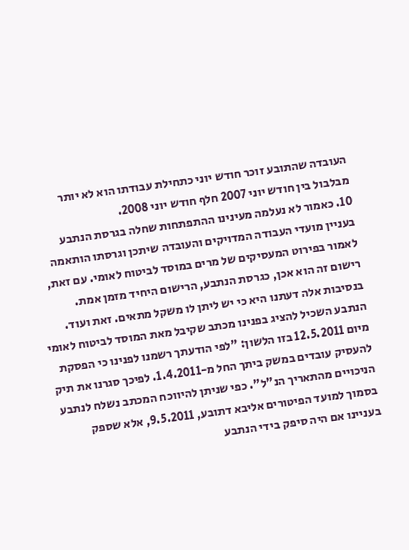העובדה שהתובע זוכר חודש יוני כתחילת עבודתו הוא לא יותר מבלבול בין חודש יוני 2007 חלף חודש יוני 2008.
10. כאמור לא נעלמה מעינינו ההתפתחות שחלה בגרסת הנתבע בעניין מועדי העבודה המדויקים והעובדה שיתכן וגרסתו הותאמה לאמור בפירוט המעסיקים של מרים במוסד לביטוח לאומי. עם זאת, רישום זה הוא אכן, כגרסת הנתבע, הרישום היחיד מזמן אמת. בנסיבות אלה דעתנו היא כי יש ליתן לו משקל מתאים. זאת ועוד. הנתבע השכיל להציג בפנינו מכתב שקיבל מאת המוסד לביטוח לאומי מיום 12.5.2011 בזו הלשון: "לפי הודעתך רשמנו לפנינו כי הפסקת להעסיק עובדים במשק ביתך החל מ-1.4.2011. לפיכך סגרנו את תיק הניכויים מהתאריך הנ"ל". כפי שניתן להיווכח המכתב נשלח לנתבע בסמוך למועד הפיטורים אליבא דתובע, 9.5.2011, אלא שספק בעניינו אם היה סיפק בידי הנתבע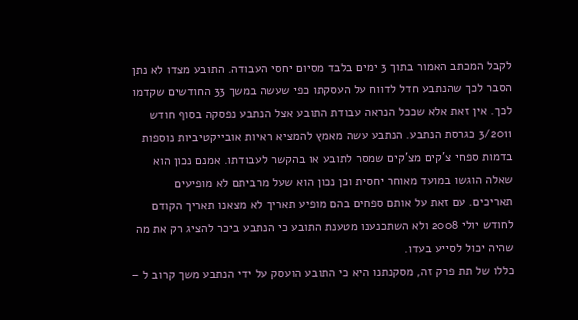לקבל המכתב האמור בתוך 3 ימים בלבד מסיום יחסי העבודה. התובע מצדו לא נתן הסבר לכך שהנתבע חדל לדווח על העסקתו כפי שעשה במשך 33 החודשים שקדמו לכך. אין זאת אלא שככל הנראה עבודת התובע אצל הנתבע נפסקה בסוף חודש 3/2011 כגרסת הנתבע. הנתבע עשה מאמץ להמציא ראיות אובייקטיביות נוספות בדמות ספחי צ'קים מצ'קים שמסר לתובע או בהקשר לעבודתו. אמנם נכון הוא שאלה הוגשו במועד מאוחר יחסית וכן נכון הוא שעל מרביתם לא מופיעים תאריכים. עם זאת על אותם ספחים בהם מופיע תאריך לא מצאנו תאריך הקודם לחודש יולי 2008 ולא השתכנענו מטענת התובע כי הנתבע ביכר להציג רק את מה שהיה יכול לסייע בעדו.
כללו של תת פרק זה, מסקנתנו היא כי התובע הועסק על ידי הנתבע משך קרוב ל –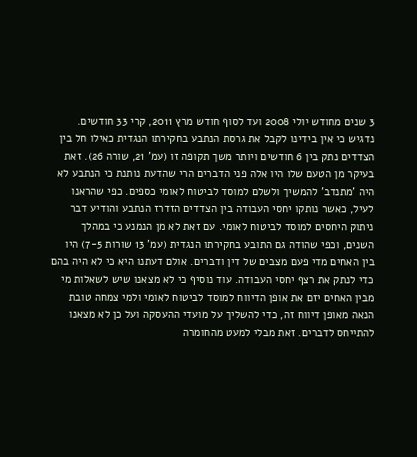3 שנים מחודש יולי 2008 ועד לסוף חודש מרץ 2011, קרי 33 חודשים. נדגיש כי אין בידינו לקבל את גרסת הנתבע בחקירתו הנגדית כאילו חל בין הצדדים נתק בין 6 חודשים ויותר משך תקופה זו (עמ' 21, שורה 26). זאת בעיקר מן הטעם שלו היו אלה פני הדברים הרי שהדעת נותנת כי הנתבע לא היה 'מתנדב' להמשיך ולשלם למוסד לביטוח לאומי כספים. כפי שהראנו לעיל, כאשר נותקו יחסי העבודה בין הצדדים הזדרז הנתבע והודיע דבר ניתוק היחסים למוסד לביטוח לאומי. עם זאת לא מן הנמנע כי במהלך השנים, וכפי שהודה גם התובע בחקירתו הנגדית (עמ' 13 שורות 7-5) היו בין האחים מדי פעם מצבים של דין ודברים. אולם דעתנו היא כי לא היה בהם כדי לנתק את רצף יחסי העבודה. עוד נוסיף כי לא מצאנו שיש לשאלות מי מבין האחים יזם את אופן הדיווח למוסד לביטוח לאומי ולמי צמחה טובת הנאה מאופן דיווח זה, כדי להשליך על מועדי ההעסקה ועל כן לא מצאנו להתייחס לדברים. זאת מבלי למעט מהחומרה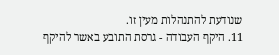שנודעת להתנהלות מעין זו.
11. היקף העבודה - גרסת התובע באשר להיקף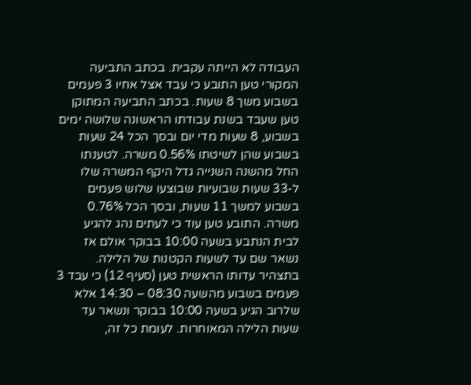העבודה לא הייתה עקבית. בכתב התביעה המקורי טען התובע כי עבד אצל אחיו 3 פעמים בשבוע משך 8 שעות. בכתב התביעה המתוקן טען שעבד בשנת עבודתו הראשונה שלושה ימים בשבוע, 8 שעות מדי יום ובסך הכל 24 שעות בשבוע שהן לשיטתו 0.56% משרה. לטענתו החל מהשנה השנייה גדל היקף המשרה שלו ל-33 שעות שבועיות שבוצעו שלוש פעמים בשבוע למשך 11 שעות, ובסך הכל 0.76% משרה. התובע טען עוד כי לעתים נהג להגיע לבית הנתבע בשעה 10:00 בבוקר אולם אז נשאר שם עד לשעות הקטנות של הלילה. בתצהיר עדותו הראשית טען (סעיף 12) כי עבד 3 פעמים בשבוע מהשעה 08:30 – 14:30 אלא שלרוב הגיע בשעה 10:00 בבוקר ונשאר עד שעות הלילה המאוחרות. לעומת כל זה,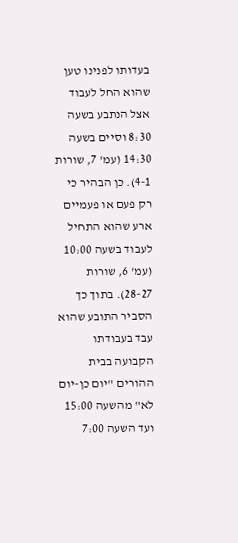בעדותו לפנינו טען שהוא החל לעבוד אצל הנתבע בשעה 8:30 וסיים בשעה 14:30 (עמ' 7, שורות 4-1). כן הבהיר כי רק פעם או פעמיים ארע שהוא התחיל לעבוד בשעה 10:00 (עמ' 6, שורות 28-27). בתוך כך הסביר התובע שהוא עבד בעבודתו הקבועה בבית ההורים "יום כן-יום לא" מהשעה 15:00 ועד השעה 7:00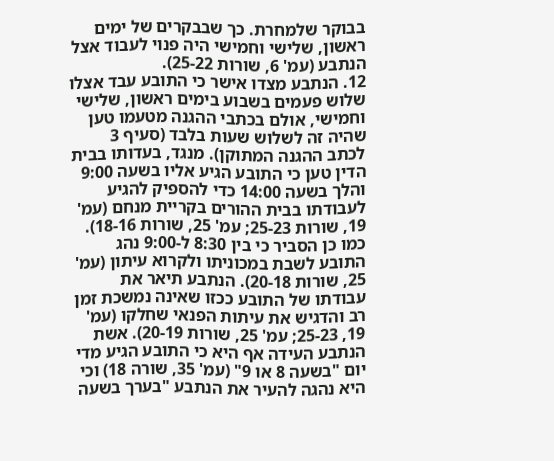בבוקר שלמחרת. כך שבבקרים של ימים ראשון, שלישי וחמישי היה פנוי לעבוד אצל הנתבע (עמ' 6, שורות 25-22).
12. הנתבע מצדו אישר כי התובע עבד אצלו שלוש פעמים בשבוע בימים ראשון, שלישי וחמישי, אולם בכתבי ההגנה מטעמו טען שהיה זה לשלוש שעות בלבד (סעיף 3 לכתב ההגנה המתוקן). מנגד, בעדותו בבית הדין טען כי התובע הגיע אליו בשעה 9:00 והלך בשעה 14:00 כדי להספיק להגיע לעבודתו בבית ההורים בקריית מנחם (עמ' 19, שורות 25-23; עמ' 25, שורות 18-16). כמו כן הסביר כי בין 8:30 ל-9:00 נהג התובע לשבת במכוניתו ולקרוא עיתון (עמ' 25, שורות 20-18). הנתבע תיאר את עבודתו של התובע ככזו שאינה נמשכת זמן רב והדגיש את עיתות הפנאי שחלקו (עמ' 19, 25-23; עמ' 25, שורות 20-19). אשת הנתבע העידה אף היא כי התובע הגיע מדי יום "בשעה 8 או 9" (עמ' 35, שורה 18) וכי היא נהגה להעיר את הנתבע "בערך בשעה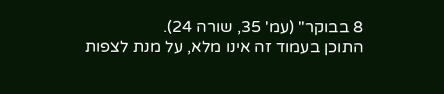8 בבוקר" (עמ' 35, שורה 24).
התוכן בעמוד זה אינו מלא, על מנת לצפות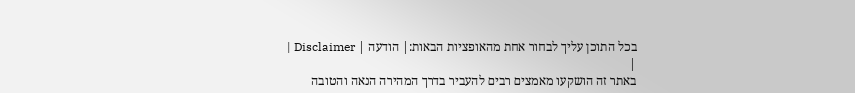בכל התוכן עליך לבחור אחת מהאופציות הבאות:| הודעה | Disclaimer |
|
באתר זה הושקעו מאמצים רבים להעביר בדרך המהירה הנאה והטובה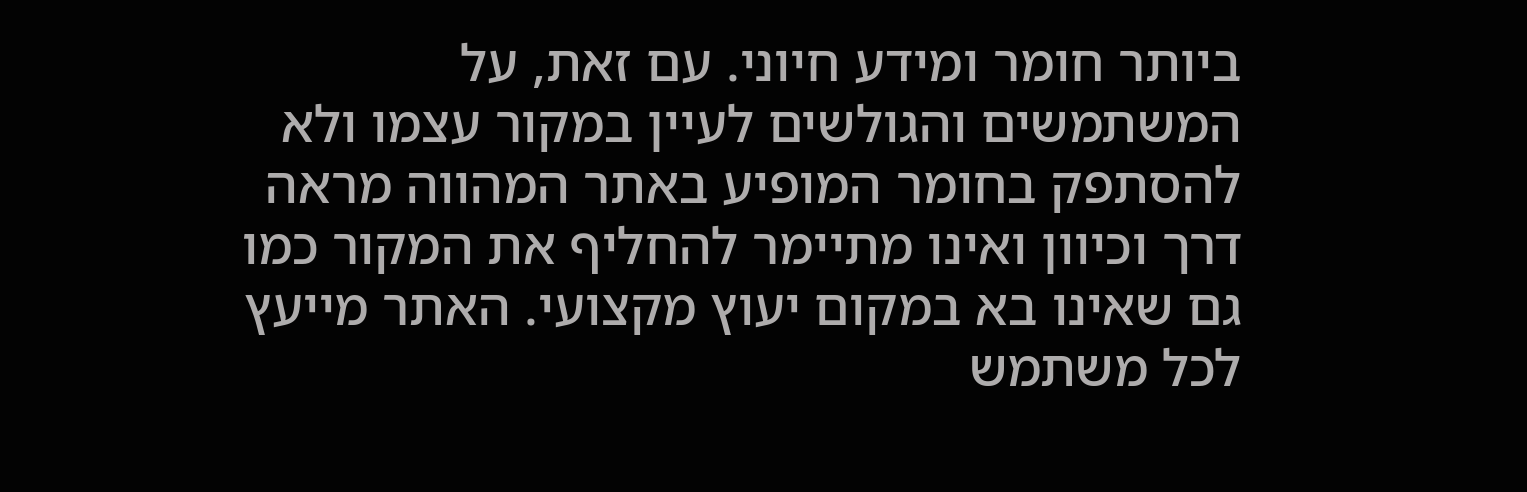ביותר חומר ומידע חיוני. עם זאת, על המשתמשים והגולשים לעיין במקור עצמו ולא להסתפק בחומר המופיע באתר המהווה מראה דרך וכיוון ואינו מתיימר להחליף את המקור כמו גם שאינו בא במקום יעוץ מקצועי. האתר מייעץ לכל משתמש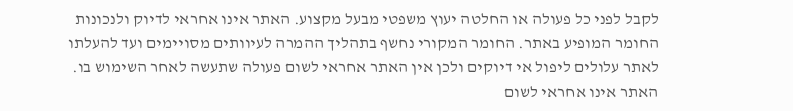לקבל לפני כל פעולה או החלטה יעוץ משפטי מבעל מקצוע. האתר אינו אחראי לדיוק ולנכונות החומר המופיע באתר. החומר המקורי נחשף בתהליך ההמרה לעיוותים מסויימים ועד להעלתו לאתר עלולים ליפול אי דיוקים ולכן אין האתר אחראי לשום פעולה שתעשה לאחר השימוש בו. האתר אינו אחראי לשום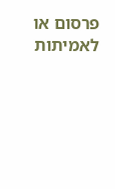פרסום או לאמיתות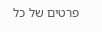פרטים של כל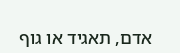אדם, תאגיד או גוף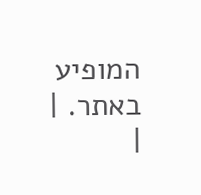המופיע באתר. |
|